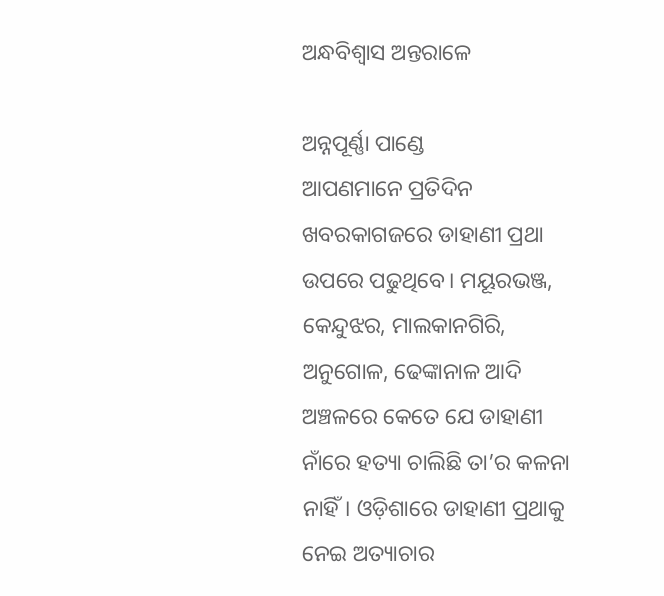ଅନ୍ଧବିଶ୍ୱାସ ଅନ୍ତରାଳେ

ଅନ୍ନପୂର୍ଣ୍ଣା ପାଣ୍ଡେ
ଆପଣମାନେ ପ୍ରତିଦିନ ଖବରକାଗଜରେ ଡାହାଣୀ ପ୍ରଥା ଉପରେ ପଢୁଥିବେ। ମୟୂରଭଞ୍ଜ, କେନ୍ଦୁଝର, ମାଲକାନଗିରି, ଅନୁଗୋଳ, ଢେଙ୍କାନାଳ ଆଦି ଅଞ୍ଚଳରେ କେତେ ଯେ ଡାହାଣୀ ନାଁରେ ହତ୍ୟା ଚାଲିଛି ତା’ର କଳନା ନାହିଁ। ଓଡ଼ିଶାରେ ଡାହାଣୀ ପ୍ରଥାକୁ ନେଇ ଅତ୍ୟାଚାର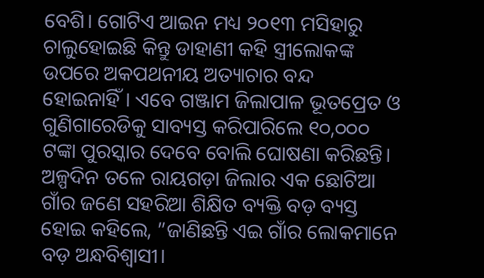ବେଶି। ଗୋଟିଏ ଆଇନ ମଧ୍ୟ ୨୦୧୩ ମସିହାରୁ ଚାଲୁହୋଇଛି କିନ୍ତୁ ଡାହାଣୀ କହି ସ୍ତ୍ରୀଲୋକଙ୍କ ଉପରେ ଅକପଥନୀୟ ଅତ୍ୟାଚାର ବନ୍ଦ ହୋଇନାହିଁ। ଏବେ ଗଞ୍ଜାମ ଜିଲାପାଳ ଭୂତପ୍ରେତ ଓ ଗୁଣିଗାରେଡିକୁ ସାବ୍ୟସ୍ତ କରିପାରିଲେ ୧୦,୦୦୦ ଟଙ୍କା ପୁରସ୍କାର ଦେବେ ବୋଲି ଘୋଷଣା କରିଛନ୍ତି।
ଅଳ୍ପଦିନ ତଳେ ରାୟଗଡ଼ା ଜିଲାର ଏକ ଛୋଟିଆ ଗାଁର ଜଣେ ସହରିଆ ଶିକ୍ଷିତ ବ୍ୟକ୍ତି ବଡ଼ ବ୍ୟସ୍ତ ହୋଇ କହିଲେ, ”ଜାଣିଛନ୍ତି ଏଇ ଗାଁର ଲୋକମାନେ ବଡ଼ ଅନ୍ଧବିଶ୍ୱାସୀ।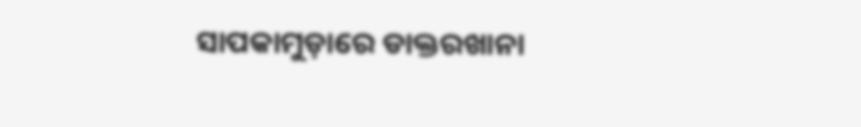ସାପକାମୁଡ଼ାରେ ଡାକ୍ତରଖାନା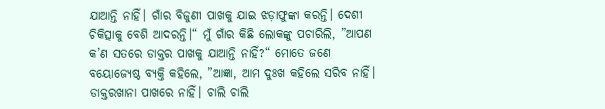ଯାଆନ୍ତି ନାହିଁ। ଗାଁର ବିଜୁଣୀ ପାଖକୁ ଯାଇ ଝଡ଼ାଫୁଙ୍କା କରନ୍ତି। ଦେଶୀ ଚିକିତ୍ସାକୁ ବେଶି ଆଦରନ୍ତି।“ ମୁଁ ଗାଁର କିଛି ଲୋକଙ୍କୁ ପଚାରିଲି, ”ଆପଣ କ’ଣ ସତରେ ଡାକ୍ତର ପାଖକୁ ଯାଆନ୍ତି ନାହିଁ?“ ମୋତେ ଜଣେ ବୟୋଜ୍ୟେଷ୍ଠ ବ୍ୟକ୍ତି କହିଲେ, ”ଆଜ୍ଞା, ଆମ ଦୁଃଖ କହିଲେ ସରିବ ନାହିଁ। ଡାକ୍ତରଖାନା ପାଖରେ ନାହିଁ। ଚାଲି ଚାଲି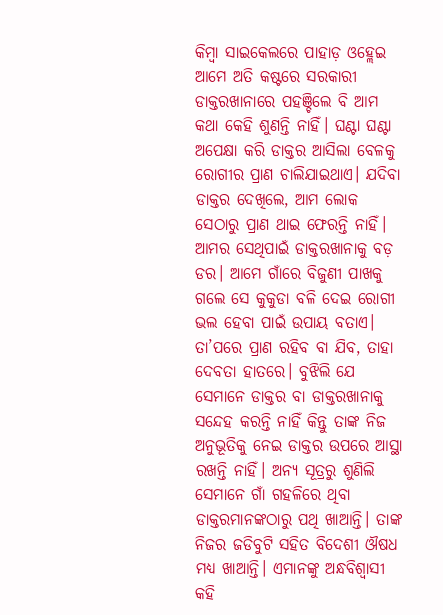କିମ୍ବା ସାଇକେଲରେ ପାହାଡ଼ ଓହ୍ଲେଇ ଆମେ ଅତି କଷ୍ଟରେ ସରକାରୀ ଡାକ୍ତରଖାନାରେ ପହଞ୍ଚିଲେ ବି ଆମ କଥା କେହି ଶୁଣନ୍ତି ନାହିଁ। ଘଣ୍ଟା ଘଣ୍ଟା ଅପେକ୍ଷା କରି ଡାକ୍ତର ଆସିଲା ବେଳକୁ ରୋଗୀର ପ୍ରାଣ ଚାଲିଯାଇଥାଏ। ଯଦିବା ଡାକ୍ତର ଦେଖିଲେ, ଆମ ଲୋକ ସେଠାରୁ ପ୍ରାଣ ଥାଇ ଫେରନ୍ତି ନାହିଁ। ଆମର ସେଥିପାଇଁ ଡାକ୍ତରଖାନାକୁ ବଡ଼ ଡର। ଆମେ ଗାଁରେ ବିଜୁଣୀ ପାଖକୁ ଗଲେ ସେ କୁକୁଡା ବଳି ଦେଇ ରୋଗୀ ଭଲ ହେବା ପାଇଁ ଉପାୟ ବତାଏ। ତା’ପରେ ପ୍ରାଣ ରହିବ ବା ଯିବ, ତାହା ଦେବତା ହାତରେ। ବୁଝିଲି ଯେ ସେମାନେ ଡାକ୍ତର ବା ଡାକ୍ତରଖାନାକୁ ସନ୍ଦେହ କରନ୍ତି ନାହିଁ କିନ୍ତୁ ତାଙ୍କ ନିଜ ଅନୁଭୂତିକୁ ନେଇ ଡାକ୍ତର ଉପରେ ଆସ୍ଥା ରଖନ୍ତି ନାହିଁ। ଅନ୍ୟ ସୂତ୍ରରୁ ଶୁଣିଲି ସେମାନେ ଗାଁ ଗହଳିରେ ଥିବା ଡାକ୍ତରମାନଙ୍କଠାରୁ ପଥି ଖାଆନ୍ତି। ତାଙ୍କ ନିଜର ଜଡିବୁଟି ସହିତ ବିଦେଶୀ ଔଷଧ ମଧ୍ୟ ଖାଆନ୍ତି। ଏମାନଙ୍କୁ ଅନ୍ଧବିଶ୍ୱାସୀ କହି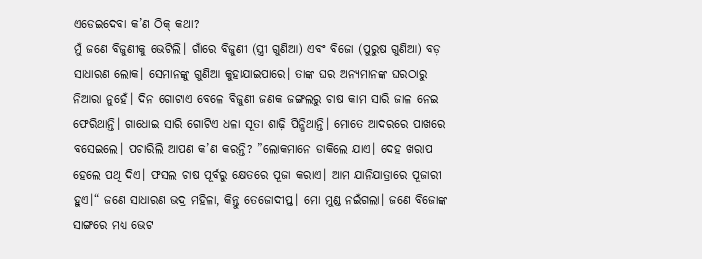ଏଡେଇଦେବା କ’ଣ ଠିକ୍‌ କଥା?
ମୁଁ ଜଣେ ବିଜୁଣୀକୁ ଭେଟିଲି। ଗାଁରେ ବିଜୁଣୀ (ସ୍ତ୍ରୀ ଗୁଣିଆ) ଏବଂ ବିଜୋ (ପୁରୁଷ ଗୁଣିଆ) ବଡ଼ ସାଧାରଣ ଲୋକ। ସେମାନଙ୍କୁ ଗୁଣିଆ କୁହାଯାଇପାରେ। ତାଙ୍କ ଘର ଅନ୍ୟମାନଙ୍କ ଘରଠାରୁ ନିଆରା ନୁହେଁ। ଦିନ ଗୋଟାଏ ବେଳେ ବିଜୁଣୀ ଜଣକ ଜଙ୍ଗଲରୁ ଚାଷ କାମ ସାରି ଜାଳ ନେଇ ଫେରିଥାନ୍ତି। ଗାଧୋଇ ସାରି ଗୋଟିଏ ଧଳା ସୂତା ଶାଢ଼ି ପିନ୍ଧିଥାନ୍ତି। ମୋତେ ଆଦରରେ ପାଖରେ ବସେଇଲେ। ପଚାରିଲି ଆପଣ କ’ଣ କରନ୍ତି? ”ଲୋକମାନେ ଡାକିଲେ ଯାଏ। ଦେହ ଖରାପ ହେଲେ ପଥି ଦିଏ। ଫସଲ ଚାଷ ପୂର୍ବରୁ କ୍ଷେତରେ ପୂଜା କରାଏ। ଆମ ଯାନିଯାତ୍ରାରେ ପୂଜାରୀ ହୁଏ।“ ଜଣେ ସାଧାରଣ ଭଦ୍ର ମହିଳା, କିନ୍ତୁ ତେଜୋଦୀପ୍ତ। ମୋ ମୁଣ୍ଡ ନଇଁଗଲା। ଜଣେ ବିଜୋଙ୍କ ସାଙ୍ଗରେ ମଧ୍ୟ ଭେଟ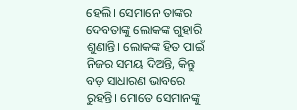ହେଲି। ସେମାନେ ତାଙ୍କର ଦେବତାଙ୍କୁ ଲୋକଙ୍କ ଗୁହାରି ଶୁଣାନ୍ତି। ଲୋକଙ୍କ ହିତ ପାଇଁ ନିଜର ସମୟ ଦିଅନ୍ତି, କିନ୍ତୁ ବଡ଼ ସାଧାରଣ ଭାବରେ ରୁହନ୍ତି। ମୋତେ ସେମାନଙ୍କୁ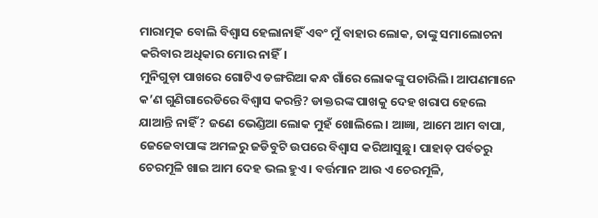ମାରାତ୍ମକ ବୋଲି ବିଶ୍ୱାସ ହେଲାନାହିଁ ଏବଂ ମୁଁ ବାହାର ଲୋକ, ତାଙ୍କୁ ସମାଲୋଚନା କରିବାର ଅଧିକାର ମୋର ନାହିଁ।
ମୁନିଗୁଡ଼ା ପାଖରେ ଗୋଟିଏ ଡଙ୍ଗରିଆ କନ୍ଧ ଗାଁରେ ଲୋକଙ୍କୁ ପଚାରିଲି। ଆପଣମାନେ କ’ଣ ଗୁଣିଗାରେଡିରେ ବିଶ୍ୱାସ କରନ୍ତି? ଡାକ୍ତରଙ୍କ ପାଖକୁ ଦେହ ଖରାପ ହେଲେ ଯାଆନ୍ତି ନାହିଁ? ଜଣେ ଭେଣ୍ଡିଆ ଲୋକ ମୁହଁ ଖୋଲିଲେ। ଆଜ୍ଞା, ଆମେ ଆମ ବାପା, ଜେଜେବାପାଙ୍କ ଅମଳରୁ ଜଡିବୁଟି ଉପରେ ବିଶ୍ୱାସ କରିଆସୁଛୁ। ପାହାଡ଼ ପର୍ବତରୁ ଚେରମୂଳି ଖାଇ ଆମ ଦେହ ଭଲ ହୁଏ। ବର୍ତ୍ତମାନ ଆଉ ଏ ଚେରମୂଳି,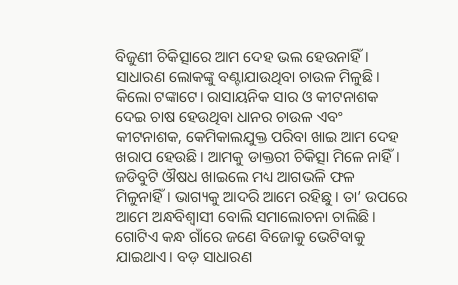ବିଜୁଣୀ ଚିକିତ୍ସାରେ ଆମ ଦେହ ଭଲ ହେଉନାହିଁ। ସାଧାରଣ ଲୋକଙ୍କୁ ବଣ୍ଟାଯାଉଥିବା ଚାଉଳ ମିଳୁଛି। କିଲୋ ଟଙ୍କାଟେ। ରାସାୟନିକ ସାର ଓ କୀଟନାଶକ ଦେଇ ଚାଷ ହେଉଥିବା ଧାନର ଚାଉଳ ଏବଂ କୀଟନାଶକ, କେମିକାଲଯୁକ୍ତ ପରିବା ଖାଇ ଆମ ଦେହ ଖରାପ ହେଉଛି। ଆମକୁ ଡାକ୍ତରୀ ଚିକିତ୍ସା ମିଳେ ନାହିଁ। ଜଡିବୁଟି ଔଷଧ ଖାଇଲେ ମଧ୍ୟ ଆଗଭଳି ଫଳ ମିଳୁନାହିଁ। ଭାଗ୍ୟକୁ ଆଦରି ଆମେ ରହିଛୁ। ତା’ ଉପରେ ଆମେ ଅନ୍ଧବିଶ୍ୱାସୀ ବୋଲି ସମାଲୋଚନା ଚାଲିଛି।
ଗୋଟିଏ କନ୍ଧ ଗାଁରେ ଜଣେ ବିଜୋକୁ ଭେଟିବାକୁ ଯାଇଥାଏ। ବଡ଼ ସାଧାରଣ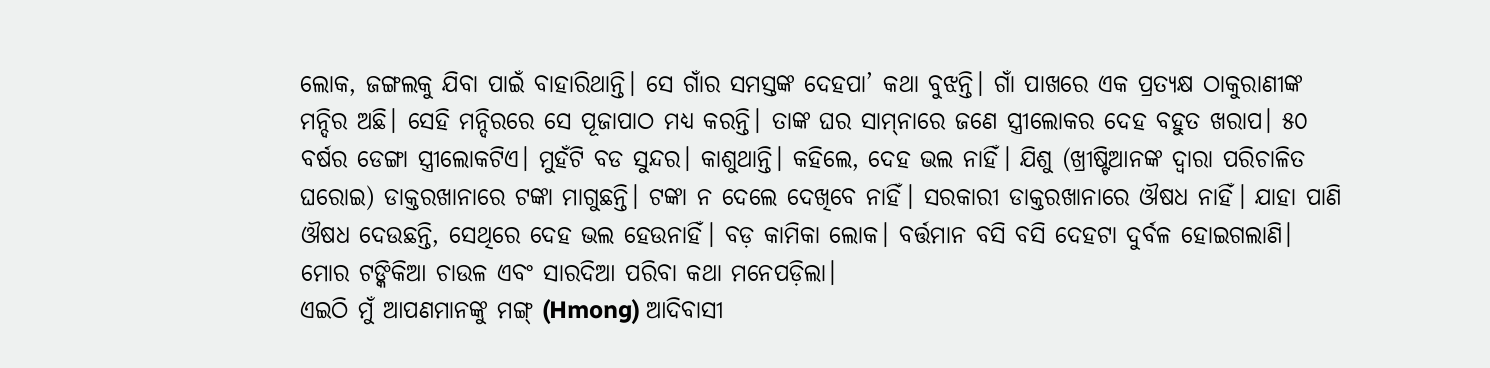ଲୋକ, ଜଙ୍ଗଲକୁ ଯିବା ପାଇଁ ବାହାରିଥାନ୍ତି। ସେ ଗାଁର ସମସ୍ତଙ୍କ ଦେହପା’ କଥା ବୁଝନ୍ତି। ଗାଁ ପାଖରେ ଏକ ପ୍ରତ୍ୟକ୍ଷ ଠାକୁରାଣୀଙ୍କ ମନ୍ଦିର ଅଛି। ସେହି ମନ୍ଦିରରେ ସେ ପୂଜାପାଠ ମଧ୍ୟ କରନ୍ତି। ତାଙ୍କ ଘର ସାମ୍‌ନାରେ ଜଣେ ସ୍ତ୍ରୀଲୋକର ଦେହ ବହୁତ ଖରାପ। ୫୦ ବର୍ଷର ଡେଙ୍ଗା ସ୍ତ୍ରୀଲୋକଟିଏ। ମୁହଁଟି ବଡ ସୁନ୍ଦର। କାଶୁଥାନ୍ତି। କହିଲେ, ଦେହ ଭଲ ନାହିଁ। ଯିଶୁ (ଖ୍ରୀଷ୍ଟିଆନଙ୍କ ଦ୍ୱାରା ପରିଚାଳିତ ଘରୋଇ) ଡାକ୍ତରଖାନାରେ ଟଙ୍କା ମାଗୁଛନ୍ତି। ଟଙ୍କା ନ ଦେଲେ ଦେଖିବେ ନାହିଁ। ସରକାରୀ ଡାକ୍ତରଖାନାରେ ଔଷଧ ନାହିଁ। ଯାହା ପାଣି ଔଷଧ ଦେଉଛନ୍ତି, ସେଥିରେ ଦେହ ଭଲ ହେଉନାହିଁ। ବଡ଼ କାମିକା ଲୋକ। ବର୍ତ୍ତମାନ ବସି ବସି ଦେହଟା ଦୁର୍ବଳ ହୋଇଗଲାଣି। ମୋର ଟଙ୍କିକିଆ ଚାଉଳ ଏବଂ ସାରଦିଆ ପରିବା କଥା ମନେପଡ଼ିଲା।
ଏଇଠି ମୁଁ ଆପଣମାନଙ୍କୁ ମଙ୍ଗ୍‌ (Hmong) ଆଦିବାସୀ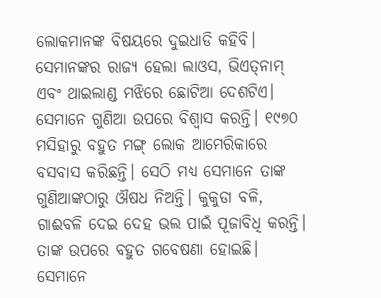ଲୋକମାନଙ୍କ ବିଷୟରେ ଦୁଇଧାଡି କହିବି। ସେମାନଙ୍କର ରାଜ୍ୟ ହେଲା ଲାଓସ, ଭିଏତ୍‌ନାମ୍‌ ଏବଂ ଥାଇଲାଣ୍ଡ ମଝିରେ ଛୋଟିଆ ଦେଶଟିଏ। ସେମାନେ ଗୁଣିଆ ଉପରେ ବିଶ୍ୱାସ କରନ୍ତି। ୧୯୭୦ ମସିହାରୁ ବହୁତ ମଙ୍ଗ୍‌ ଲୋକ ଆମେରିକାରେ ବସବାସ କରିଛନ୍ତି। ସେଠି ମଧ୍ୟ ସେମାନେ ତାଙ୍କ ଗୁଣିଆଙ୍କଠାରୁ ଔଷଧ ନିଅନ୍ତି। କୁକୁଡା ବଳି, ଗାଈବଳି ଦେଇ ଦେହ ଭଲ ପାଇଁ ପୂଜାବିଧି କରନ୍ତି। ତାଙ୍କ ଉପରେ ବହୁତ ଗବେଷଣା ହୋଇଛି। ସେମାନେ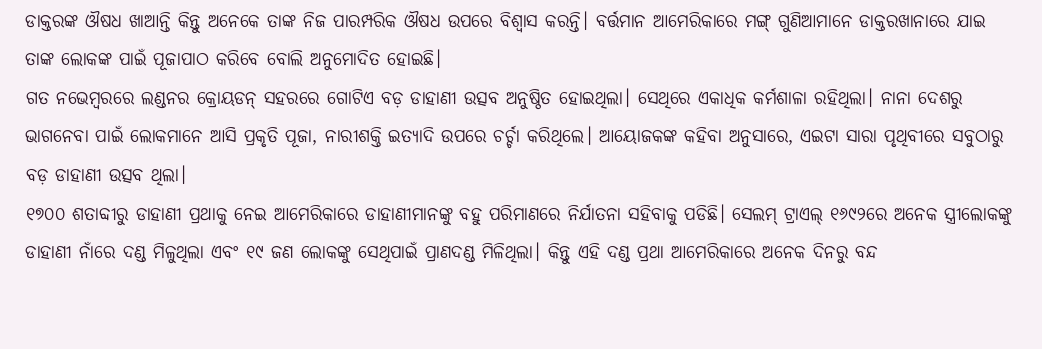ଡାକ୍ତରଙ୍କ ଔଷଧ ଖାଆନ୍ତି କିନ୍ତୁ ଅନେକେ ତାଙ୍କ ନିଜ ପାରମ୍ପରିକ ଔଷଧ ଉପରେ ବିଶ୍ୱାସ କରନ୍ତି। ବର୍ତ୍ତମାନ ଆମେରିକାରେ ମଙ୍ଗ୍‌ ଗୁଣିଆମାନେ ଡାକ୍ତରଖାନାରେ ଯାଇ ତାଙ୍କ ଲୋକଙ୍କ ପାଇଁ ପୂଜାପାଠ କରିବେ ବୋଲି ଅନୁମୋଦିତ ହୋଇଛି।
ଗତ ନଭେମ୍ବରରେ ଲଣ୍ଡନର କ୍ରୋୟଡନ୍‌ ସହରରେ ଗୋଟିଏ ବଡ଼ ଡାହାଣୀ ଉତ୍ସବ ଅନୁଷ୍ଠିତ ହୋଇଥିଲା। ସେଥିରେ ଏକାଧିକ କର୍ମଶାଳା ରହିଥିଲା। ନାନା ଦେଶରୁ ଭାଗନେବା ପାଇଁ ଲୋକମାନେ ଆସି ପ୍ରକୃତି ପୂଜା, ନାରୀଶକ୍ତି ଇତ୍ୟାଦି ଉପରେ ଚର୍ଚ୍ଚା କରିଥିଲେ। ଆୟୋଜକଙ୍କ କହିବା ଅନୁସାରେ, ଏଇଟା ସାରା ପୃଥିବୀରେ ସବୁଠାରୁ ବଡ଼ ଡାହାଣୀ ଉତ୍ସବ ଥିଲା।
୧୭୦୦ ଶତାବ୍ଦୀରୁ ଡାହାଣୀ ପ୍ରଥାକୁ ନେଇ ଆମେରିକାରେ ଡାହାଣୀମାନଙ୍କୁ ବହୁ ପରିମାଣରେ ନିର୍ଯାତନା ସହିବାକୁ ପଡିଛି। ସେଲମ୍‌ ଟ୍ରାଏଲ୍‌ ୧୬୯୨ରେ ଅନେକ ସ୍ତ୍ରୀଲୋକଙ୍କୁ ଡାହାଣୀ ନାଁରେ ଦଣ୍ଡ ମିଳୁଥିଲା ଏବଂ ୧୯ ଜଣ ଲୋକଙ୍କୁ ସେଥିପାଇଁ ପ୍ରାଣଦଣ୍ଡ ମିଳିଥିଲା। କିନ୍ତୁ ଏହି ଦଣ୍ଡ ପ୍ରଥା ଆମେରିକାରେ ଅନେକ ଦିନରୁ ବନ୍ଦ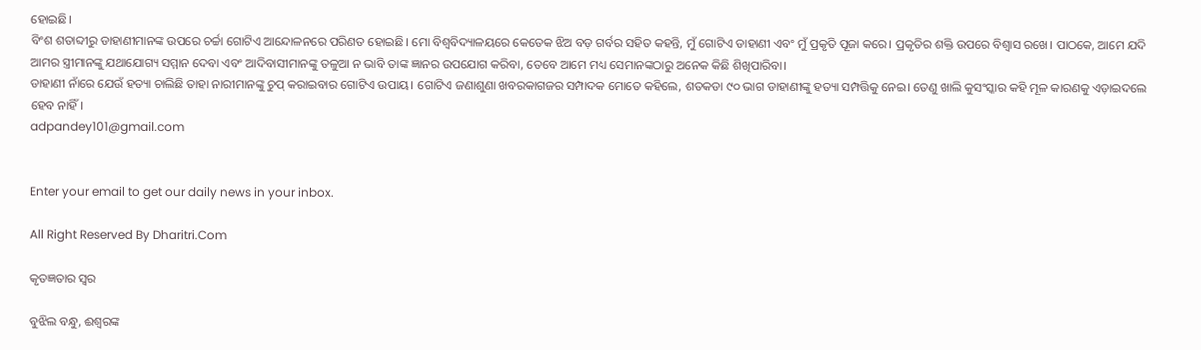ହୋଇଛି।
ବିଂଶ ଶତାବ୍ଦୀରୁ ଡାହାଣୀମାନଙ୍କ ଉପରେ ଚର୍ଚ୍ଚା ଗୋଟିଏ ଆନ୍ଦୋଳନରେ ପରିଣତ ହୋଇଛି। ମୋ ବିଶ୍ୱବିଦ୍ୟାଳୟରେ କେତେକ ଝିଅ ବଡ଼ ଗର୍ବର ସହିତ କହନ୍ତି, ମୁଁ ଗୋଟିଏ ଡାହାଣୀ ଏବଂ ମୁଁ ପ୍ରକୃତି ପୂଜା କରେ। ପ୍ରକୃତିର ଶକ୍ତି ଉପରେ ବିଶ୍ୱାସ ରଖେ। ପାଠକେ, ଆମେ ଯଦି ଆମର ସ୍ତ୍ରୀମାନଙ୍କୁ ଯଥାଯୋଗ୍ୟ ସମ୍ମାନ ଦେବା ଏବଂ ଆଦିବାସୀମାନଙ୍କୁ ତଳୁଆ ନ ଭାବି ତାଙ୍କ ଜ୍ଞାନର ଉପଯୋଗ କରିବା, ତେବେ ଆମେ ମଧ୍ୟ ସେମାନଙ୍କଠାରୁ ଅନେକ କିଛି ଶିଖିପାରିବା।
ଡାହାଣୀ ନାଁରେ ଯେଉଁ ହତ୍ୟା ଚାଲିଛି ତାହା ନାରୀମାନଙ୍କୁ ଚୁପ୍‌ କରାଇବାର ଗୋଟିଏ ଉପାୟ। ଗୋଟିଏ ଜଣାଶୁଣା ଖବରକାଗଜର ସମ୍ପାଦକ ମୋତେ କହିଲେ, ଶତକଡା ୯୦ ଭାଗ ଡାହାଣୀଙ୍କୁ ହତ୍ୟା ସମ୍ପତ୍ତିକୁ ନେଇ। ତେଣୁ ଖାଲି କୁସଂସ୍କାର କହି ମୂଳ କାରଣକୁ ଏଡ଼ାଇଦଲେ ହେବ ନାହିଁ।
adpandey101@gmail.com


Enter your email to get our daily news in your inbox.

All Right Reserved By Dharitri.Com

କୃତଜ୍ଞତାର ସ୍ବର

ବୁଝିଲ ବନ୍ଧୁ, ଈଶ୍ବରଙ୍କ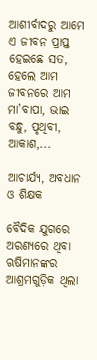ଆଶୀର୍ବାଦରୁ ଆମେ ଏ ଜୀବନ ପ୍ରାପ୍ତ ହେଇଛେ ସତ, ହେଲେ ଆମ ଜୀବନରେ ଆମ ମା’ବାପା, ଭାଇ ବନ୍ଧୁ, ପୃଥିବୀ, ଆକାଶ,...

ଆଚାର୍ଯ୍ୟ, ଅବଧାନ ଓ ଶିକ୍ଷକ

ବୈଦିକ ଯୁଗରେ ଅରଣ୍ୟରେ ଥିବା ଋଷିମାନଙ୍କର ଆଶ୍ରମଗୁଡ଼ିକ ଥିଲା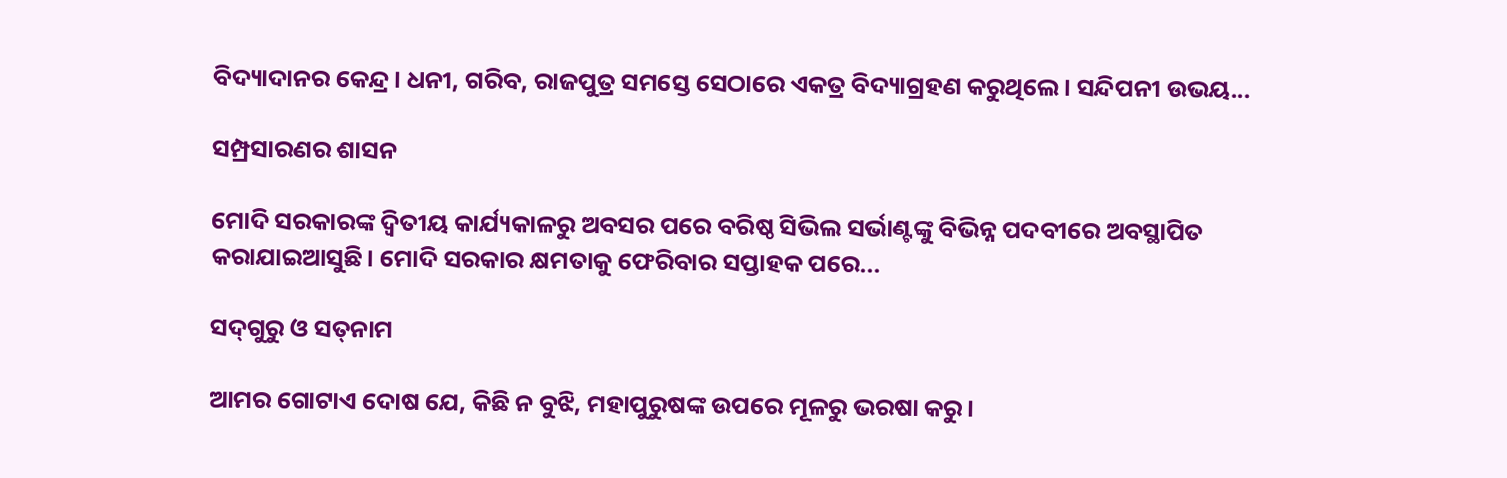ବିଦ୍ୟାଦାନର କେନ୍ଦ୍ର। ଧନୀ, ଗରିବ, ରାଜପୁତ୍ର ସମସ୍ତେ ସେଠାରେ ଏକତ୍ର ବିଦ୍ୟାଗ୍ରହଣ କରୁଥିଲେ। ସନ୍ଦିପନୀ ଉଭୟ...

ସମ୍ପ୍ରସାରଣର ଶାସନ

ମୋଦି ସରକାରଙ୍କ ଦ୍ୱିତୀୟ କାର୍ଯ୍ୟକାଳରୁ ଅବସର ପରେ ବରିଷ୍ଠ ସିଭିଲ ସର୍ଭାଣ୍ଟଙ୍କୁ ବିଭିନ୍ନ ପଦବୀରେ ଅବସ୍ଥାପିତ କରାଯାଇଆସୁଛି। ମୋଦି ସରକାର କ୍ଷମତାକୁ ଫେରିବାର ସପ୍ତାହକ ପରେ...

ସଦ୍‌ଗୁରୁ ଓ ସତ୍‌ନାମ

ଆମର ଗୋଟାଏ ଦୋଷ ଯେ, କିଛି ନ ବୁଝି, ମହାପୁରୁଷଙ୍କ ଉପରେ ମୂଳରୁ ଭରଷା କରୁ।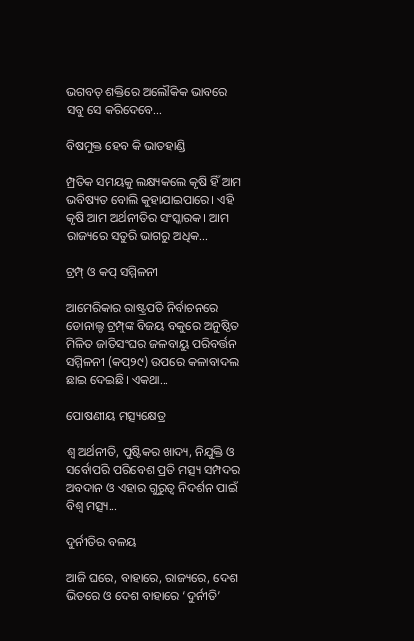ଭଗବତ୍‌ ଶକ୍ତିରେ ଅଲୌକିକ ଭାବରେ ସବୁ ସେ କରିଦେବେ...

ବିଷମୁକ୍ତ ହେବ କି ଭାତହାଣ୍ଡି

ମ୍ପ୍ରତିକ ସମୟକୁ ଲକ୍ଷ୍ୟକଲେ କୃଷି ହିଁ ଆମ ଭବିଷ୍ୟତ ବୋଲି କୁହାଯାଇପାରେ। ଏହି କୃଷି ଆମ ଅର୍ଥନୀତିର ସଂସ୍କାରକ। ଆମ ରାଜ୍ୟରେ ସତୁରି ଭାଗରୁ ଅଧିକ...

ଟ୍ରମ୍ପ୍‌ ଓ କପ୍‌ ସମ୍ମିଳନୀ

ଆମେରିକାର ରାଷ୍ଟ୍ରପତି ନିର୍ବାଚନରେ ଡୋନାଲ୍ଡ ଟ୍ରମ୍ପ୍‌ଙ୍କ ବିଜୟ ବକୁରେ ଅନୁଷ୍ଠିତ ମିଳିତ ଜାତିସଂଘର ଜଳବାୟୁ ପରିବର୍ତ୍ତନ ସମ୍ମିଳନୀ (କପ୍‌୨୯) ଉପରେ କଳାବାଦଲ ଛାଇ ଦେଇଛି। ଏକଥା...

ପୋଷଣୀୟ ମତ୍ସ୍ୟକ୍ଷେତ୍ର

ଶ୍ୱ ଅର୍ଥନୀତି, ପୁଷ୍ଟିକର ଖାଦ୍ୟ, ନିଯୁକ୍ତି ଓ ସର୍ବୋପରି ପରିବେଶ ପ୍ରତି ମତ୍ସ୍ୟ ସମ୍ପଦର ଅବଦାନ ଓ ଏହାର ଗୁରୁତ୍ୱ ନିଦର୍ଶନ ପାଇଁ ବିଶ୍ୱ ମତ୍ସ୍ୟ...

ଦୁର୍ନୀତିର ବଳୟ

ଆଜି ଘରେ, ବାହାରେ, ରାଜ୍ୟରେ, ଦେଶ ଭିତରେ ଓ ଦେଶ ବାହାରେ ‘ଦୁର୍ନୀତି’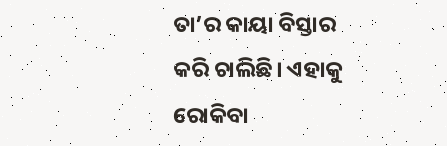ତା’ର କାୟା ବିସ୍ତାର କରି ଚାଲିଛି। ଏହାକୁ ରୋକିବା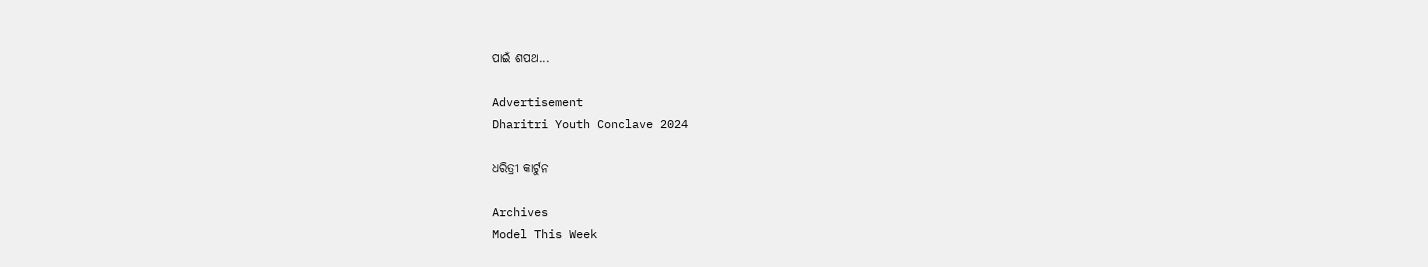ପାଇଁ ଶପଥ...

Advertisement
Dharitri Youth Conclave 2024

ଧରିତ୍ରୀ କାର୍ଟୁନ

Archives
Model This Week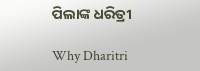ପିଲାଙ୍କ ଧରିତ୍ରୀ

Why Dharitri